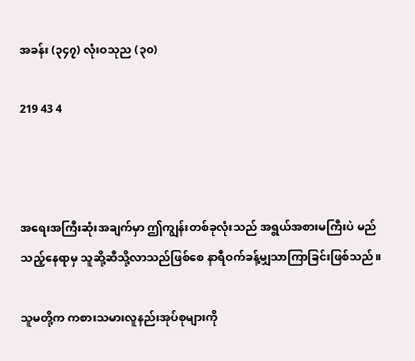အခန်း (၃၄၇) လုံးဝသုည (၃၀)

219 43 4



အရေးအကြီးဆုံးအချက်မှာ ဤကျွန်းတစ်ခုလုံးသည် အရွယ်အစားမကြီးပဲ မည်သည့်နေရာမှ သူဆို့ဆီသို့လာသည်ဖြစ်စေ နာရီဝက်ခန့်မျှသာကြာခြင်းဖြစ်သည်။

သူမတို့က ကစားသမားလူနည်းအုပ်စုများကို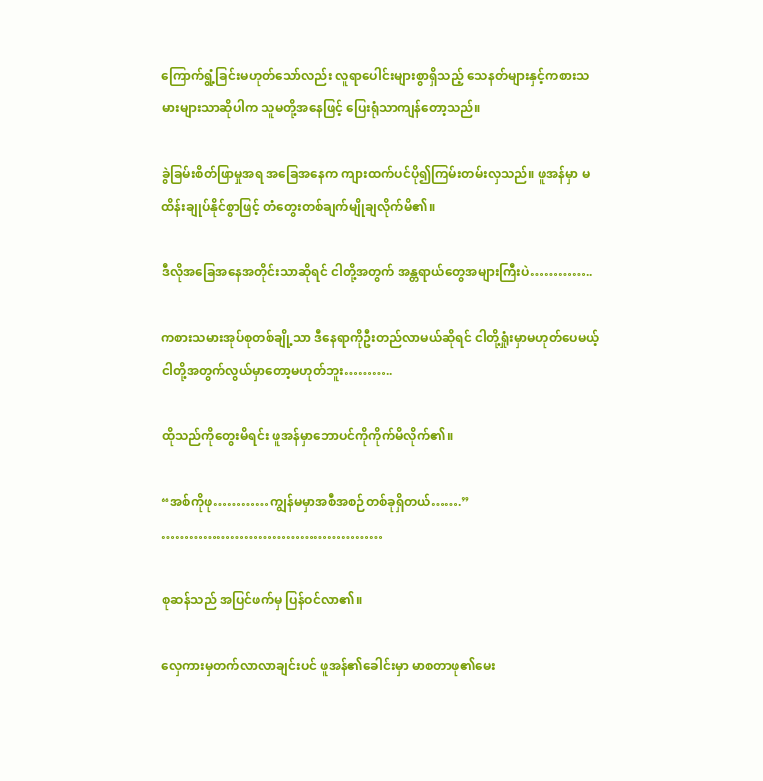ကြောက်ရွံ့ခြင်းမဟုတ်သော်လည်း လူရာပေါင်းများစွာရှိသည့် သေနတ်များနှင့်ကစားသမားများသာဆိုပါက သူမတို့အနေဖြင့် ပြေးရုံသာကျန်တော့သည်။

ခွဲခြမ်းစိတ်ဖြာမှုအရ အခြေအနေက ကျားထက်ပင်ပို၍ကြမ်းတမ်းလှသည်။ ဖူအန်မှာ မထိန်းချုပ်နိုင်စွာဖြင့် တံတွေးတစ်ချက်မျိုချလိုက်မိ၏။

ဒီလိုအခြေအနေအတိုင်းသာဆိုရင် ငါတို့အတွက် အန္တရာယ်တွေအများကြီးပဲ…………..

ကစားသမားအုပ်စုတစ်ချို့သာ ဒီနေရာကိုဦးတည်လာမယ်ဆိုရင် ငါတို့ရှုံးမှာမဟုတ်ပေမယ့် ငါတို့အတွက်လွယ်မှာတော့မဟုတ်ဘူး………..

ထိုသည်ကိုတွေးမိရင်း ဖူအန်မှာဘောပင်ကိုကိုက်မိလိုက်၏။

“အစ်ကိုဖု…………ကျွန်မမှာအစီအစဉ်တစ်ခုရှိတယ်…….”
…………………………………………

စုဆန်သည် အပြင်ဖက်မှ ပြန်ဝင်လာ၏။

လှေကားမှတက်လာလာချင်းပင် ဖူအန်၏ခေါင်းမှာ မာစတာဖု၏မေး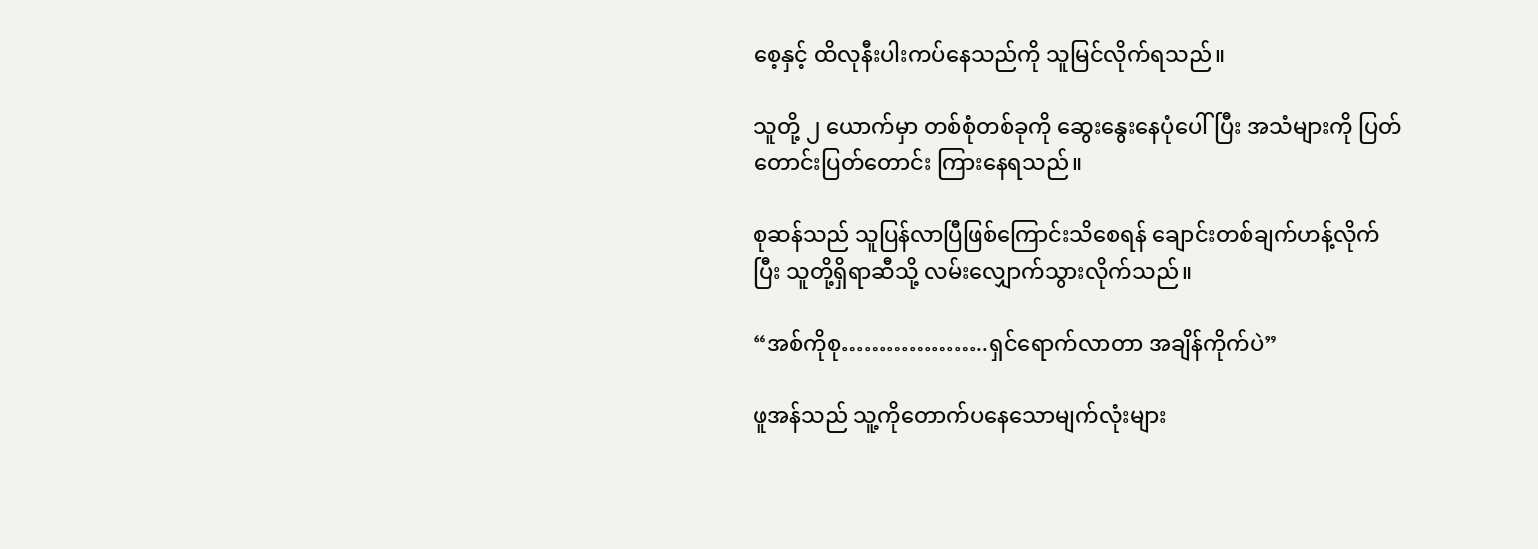စေ့နှင့် ထိလုနီးပါးကပ်နေသည်ကို သူမြင်လိုက်ရသည်။

သူတို့ ၂ ယောက်မှာ တစ်စုံတစ်ခုကို ဆွေးနွေးနေပုံပေါ်ပြီး အသံများကို ပြတ်တောင်းပြတ်တောင်း ကြားနေရသည်။

စုဆန်သည် သူပြန်လာပြီဖြစ်ကြောင်းသိစေရန် ချောင်းတစ်ချက်ဟန့်လိုက်ပြီး သူတို့ရှိရာဆီသို့ လမ်းလျှောက်သွားလိုက်သည်။

“အစ်ကိုစု………………..ရှင်ရောက်လာတာ အချိန်ကိုက်ပဲ”

ဖူအန်သည် သူ့ကိုတောက်ပနေသောမျက်လုံးများ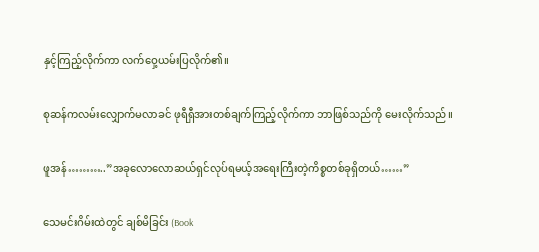နှင့်ကြည့်လိုက်ကာ လက်ဝှေ့ယမ်းပြလိုက်၏။

စုဆန်ကလမ်းလျှောက်မလာခင် ဖုရီရှီအားတစ်ချက်ကြည့်လိုက်ကာ ဘာဖြစ်သည်ကို မေးလိုက်သည်။

ဖူအန်………..”အခုလောလောဆယ်ရှင်လုပ်ရမယ့်အရေးကြီးတဲ့ကိစ္စတစ်ခုရှိတယ်……”

သေမင်းဂိမ်းထဲတွင် ချစ်မိခြင်း (Book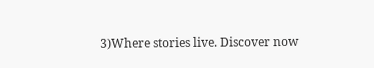3)Where stories live. Discover now